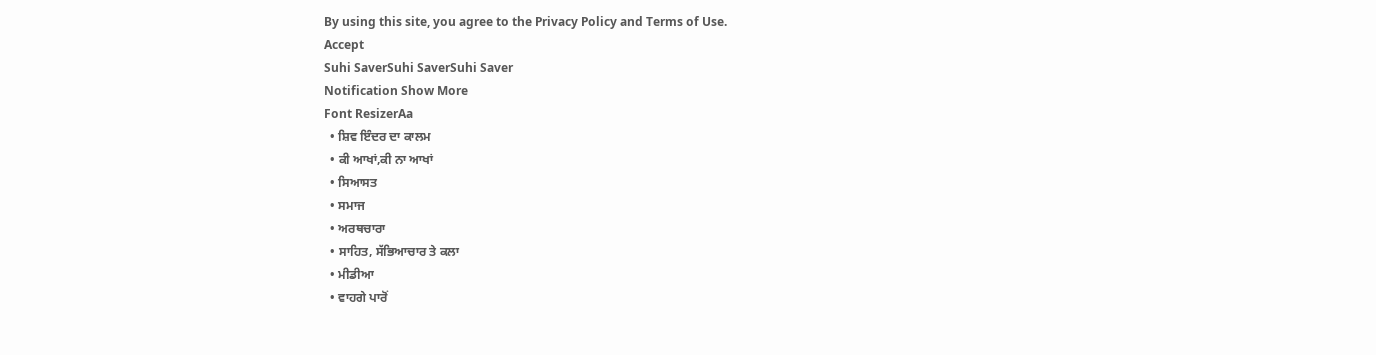By using this site, you agree to the Privacy Policy and Terms of Use.
Accept
Suhi SaverSuhi SaverSuhi Saver
Notification Show More
Font ResizerAa
  • ਸ਼ਿਵ ਇੰਦਰ ਦਾ ਕਾਲਮ
  • ਕੀ ਆਖਾਂ,ਕੀ ਨਾ ਆਖਾਂ
  • ਸਿਆਸਤ
  • ਸਮਾਜ
  • ਅਰਥਚਾਰਾ
  • ਸਾਹਿਤ, ਸੱਭਿਆਚਾਰ ਤੇ ਕਲਾ
  • ਮੀਡੀਆ
  • ਵਾਹਗੇ ਪਾਰੋਂ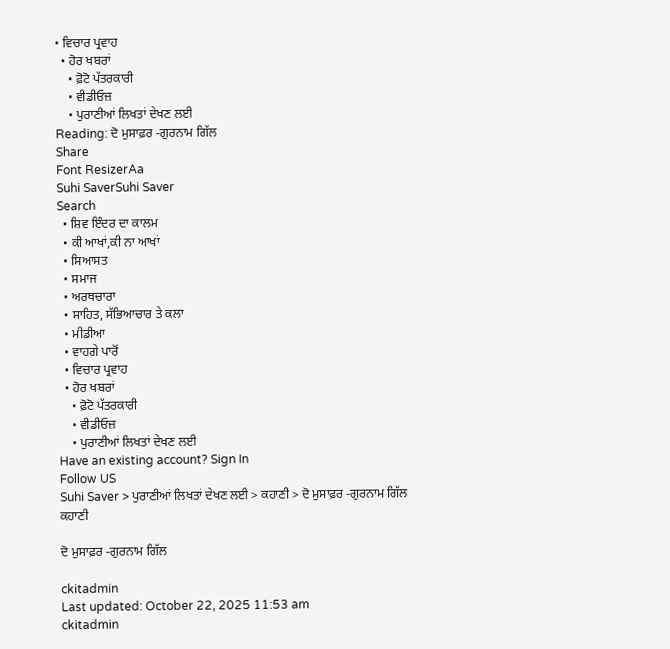• ਵਿਚਾਰ ਪ੍ਰਵਾਹ
  • ਹੋਰ ਖਬਰਾਂ
    • ਫ਼ੋਟੋ ਪੱਤਰਕਾਰੀ
    • ਵੀਡੀਓਜ਼
    • ਪੁਰਾਣੀਆਂ ਲਿਖਤਾਂ ਦੇਖਣ ਲਈ
Reading: ਦੋ ਮੁਸਾਫ਼ਰ -ਗੁਰਨਾਮ ਗਿੱਲ
Share
Font ResizerAa
Suhi SaverSuhi Saver
Search
  • ਸ਼ਿਵ ਇੰਦਰ ਦਾ ਕਾਲਮ
  • ਕੀ ਆਖਾਂ,ਕੀ ਨਾ ਆਖਾਂ
  • ਸਿਆਸਤ
  • ਸਮਾਜ
  • ਅਰਥਚਾਰਾ
  • ਸਾਹਿਤ, ਸੱਭਿਆਚਾਰ ਤੇ ਕਲਾ
  • ਮੀਡੀਆ
  • ਵਾਹਗੇ ਪਾਰੋਂ
  • ਵਿਚਾਰ ਪ੍ਰਵਾਹ
  • ਹੋਰ ਖਬਰਾਂ
    • ਫ਼ੋਟੋ ਪੱਤਰਕਾਰੀ
    • ਵੀਡੀਓਜ਼
    • ਪੁਰਾਣੀਆਂ ਲਿਖਤਾਂ ਦੇਖਣ ਲਈ
Have an existing account? Sign In
Follow US
Suhi Saver > ਪੁਰਾਣੀਆਂ ਲਿਖਤਾਂ ਦੇਖਣ ਲਈ > ਕਹਾਣੀ > ਦੋ ਮੁਸਾਫ਼ਰ -ਗੁਰਨਾਮ ਗਿੱਲ
ਕਹਾਣੀ

ਦੋ ਮੁਸਾਫ਼ਰ -ਗੁਰਨਾਮ ਗਿੱਲ

ckitadmin
Last updated: October 22, 2025 11:53 am
ckitadmin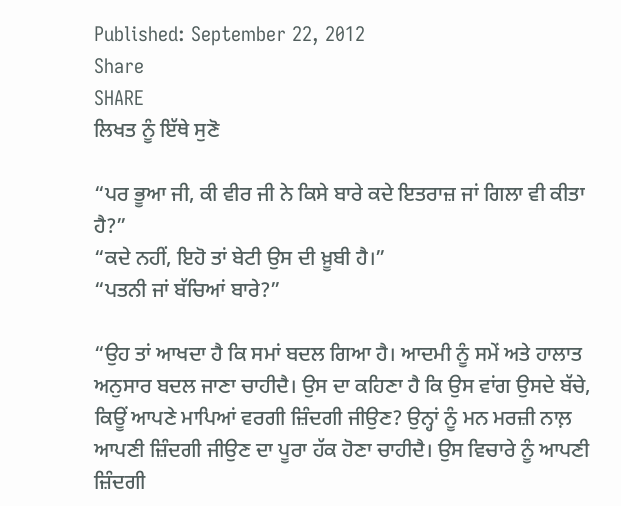Published: September 22, 2012
Share
SHARE
ਲਿਖਤ ਨੂੰ ਇੱਥੇ ਸੁਣੋ

“ਪਰ ਭੂਆ ਜੀ, ਕੀ ਵੀਰ ਜੀ ਨੇ ਕਿਸੇ ਬਾਰੇ ਕਦੇ ਇਤਰਾਜ਼ ਜਾਂ ਗਿਲਾ ਵੀ ਕੀਤਾ ਹੈ?”
“ਕਦੇ ਨਹੀਂ, ਇਹੋ ਤਾਂ ਬੇਟੀ ਉਸ ਦੀ ਖ਼ੂਬੀ ਹੈ।”
“ਪਤਨੀ ਜਾਂ ਬੱਚਿਆਂ ਬਾਰੇ?”

“ਉਹ ਤਾਂ ਆਖਦਾ ਹੈ ਕਿ ਸਮਾਂ ਬਦਲ ਗਿਆ ਹੈ। ਆਦਮੀ ਨੂੰ ਸਮੇਂ ਅਤੇ ਹਾਲਾਤ ਅਨੁਸਾਰ ਬਦਲ ਜਾਣਾ ਚਾਹੀਦੈ। ਉਸ ਦਾ ਕਹਿਣਾ ਹੈ ਕਿ ਉਸ ਵਾਂਗ ਉਸਦੇ ਬੱਚੇ, ਕਿਊਂ ਆਪਣੇ ਮਾਪਿਆਂ ਵਰਗੀ ਜ਼ਿੰਦਗੀ ਜੀਉਣ? ਉਨ੍ਹਾਂ ਨੂੰ ਮਨ ਮਰਜ਼ੀ ਨਾਲ਼ ਆਪਣੀ ਜ਼ਿੰਦਗੀ ਜੀਉਣ ਦਾ ਪੂਰਾ ਹੱਕ ਹੋਣਾ ਚਾਹੀਦੈ। ਉਸ ਵਿਚਾਰੇ ਨੂੰ ਆਪਣੀ ਜ਼ਿੰਦਗੀ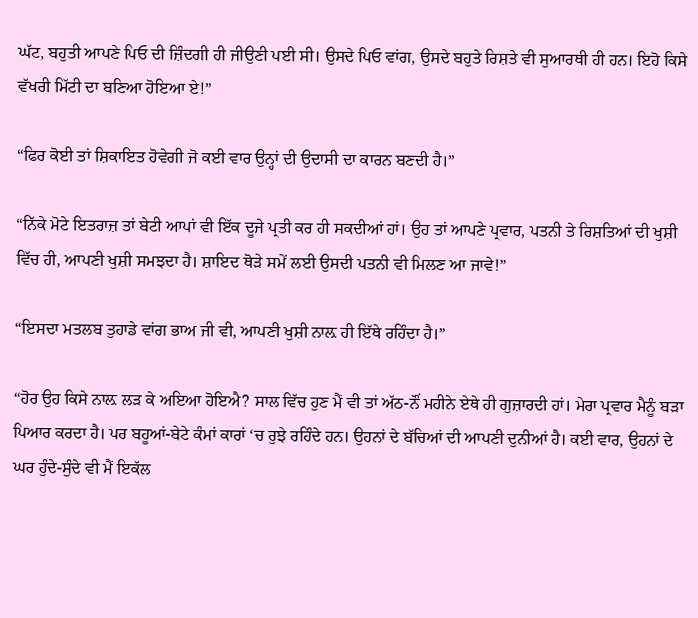ਘੱਟ, ਬਹੁਤੀ ਆਪਣੇ ਪਿਓ ਦੀ ਜ਼ਿੰਦਗੀ ਹੀ ਜੀਉਣੀ ਪਈ ਸੀ। ਉਸਦੇ ਪਿਓ ਵਾਂਗ, ਉਸਦੇ ਬਹੁਤੇ ਰਿਸ਼ਤੇ ਵੀ ਸੁਆਰਥੀ ਹੀ ਹਨ। ਇਹੋ ਕਿਸੇ ਵੱਖਰੀ ਮਿੱਟੀ ਦਾ ਬਣਿਆ ਹੋਇਆ ਏ!”

“ਫਿਰ ਕੋਈ ਤਾਂ ਸ਼ਿਕਾਇਤ ਹੋਵੇਗੀ ਜੋ ਕਈ ਵਾਰ ਉਨ੍ਹਾਂ ਦੀ ਉਦਾਸੀ ਦਾ ਕਾਰਨ ਬਣਦੀ ਹੈ।”

“ਨਿੱਕੇ ਮੋਟੇ ਇਤਰਾਜ਼ ਤਾਂ ਬੇਟੀ ਆਪਾਂ ਵੀ ਇੱਕ ਦੂਜੇ ਪ੍ਰਤੀ ਕਰ ਹੀ ਸਕਦੀਆਂ ਹਾਂ। ਉਹ ਤਾਂ ਆਪਣੇ ਪ੍ਰਵਾਰ, ਪਤਨੀ ਤੇ ਰਿਸ਼ਤਿਆਂ ਦੀ ਖੁਸ਼ੀ ਵਿੱਚ ਹੀ, ਆਪਣੀ ਖੁਸ਼ੀ ਸਮਝਦਾ ਹੈ। ਸ਼ਾਇਦ ਥੋੜੇ ਸਮੇਂ ਲਈ ਉਸਦੀ ਪਤਨੀ ਵੀ ਮਿਲਣ ਆ ਜਾਵੇ!”

“ਇਸਦਾ ਮਤਲਬ ਤੁਹਾਡੇ ਵਾਂਗ ਭਾਅ ਜੀ ਵੀ, ਆਪਣੀ ਖੁਸ਼ੀ ਨਾਲ਼ ਹੀ ਇੱਥੇ ਰਹਿੰਦਾ ਹੈ।”

“ਹੋਰ ਉਹ ਕਿਸੇ ਨਾਲ਼ ਲੜ ਕੇ ਅਇਆ ਹੋਇਐ? ਸਾਲ ਵਿੱਚ ਹੁਣ ਮੈਂ ਵੀ ਤਾਂ ਅੱਠ-ਨੌਂ ਮਹੀਨੇ ਏਥੇ ਹੀ ਗੁਜ਼ਾਰਦੀ ਹਾਂ। ਮੇਰਾ ਪ੍ਰਵਾਰ ਮੈਨੂੰ ਬੜਾ ਪਿਆਰ ਕਰਦਾ ਹੈ। ਪਰ ਬਹੂਆਂ-ਬੇਟੇ ਕੰਮਾਂ ਕਾਰਾਂ ‘ਚ ਰੁਝੇ ਰਹਿੰਦੇ ਹਨ। ਉਹਨਾਂ ਦੇ ਬੱਚਿਆਂ ਦੀ ਆਪਣੀ ਦੁਨੀਆਂ ਹੈ। ਕਈ ਵਾਰ, ਉਹਨਾਂ ਦੇ ਘਰ ਹੁੰਦੇ-ਸੁੰਦੇ ਵੀ ਮੈਂ ਇਕੱਲ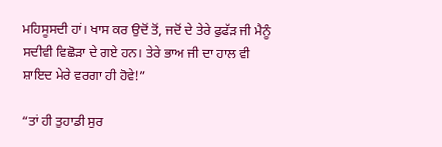ਮਹਿਸੂਸਦੀ ਹਾਂ। ਖਾਸ ਕਰ ਉਦੋਂ ਤੋਂ, ਜਦੋਂ ਦੇ ਤੇਰੇ ਫੁਫੱੜ ਜੀ ਮੈਨੂੰ ਸਦੀਵੀ ਵਿਛੋੜਾ ਦੇ ਗਏ ਹਨ। ਤੇਰੇ ਭਾਅ ਜੀ ਦਾ ਹਾਲ ਵੀ ਸ਼ਾਇਦ ਮੇਰੇ ਵਰਗਾ ਹੀ ਹੋਵੇ!”

“ਤਾਂ ਹੀ ਤੁਹਾਡੀ ਸੁਰ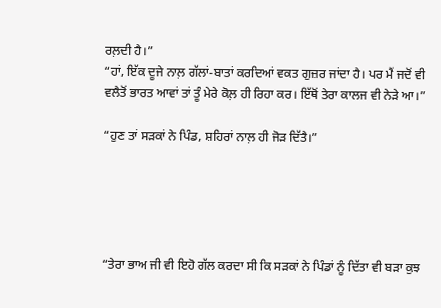ਰਲ਼ਦੀ ਹੈ।”
“ਹਾਂ, ਇੱਕ ਦੂਜੇ ਨਾਲ਼ ਗੱਲਾਂ-ਬਾਤਾਂ ਕਰਦਿਆਂ ਵਕਤ ਗੁਜ਼ਰ ਜਾਂਦਾ ਹੈ। ਪਰ ਮੈਂ ਜਦੋਂ ਵੀ ਵਲੈਤੋਂ ਭਾਰਤ ਆਵਾਂ ਤਾਂ ਤੂੰ ਮੇਰੇ ਕੋਲ਼ ਹੀ ਰਿਹਾ ਕਰ। ਇੱਥੋਂ ਤੇਰਾ ਕਾਲਜ ਵੀ ਨੇੜੇ ਆ।”

“ਹੁਣ ਤਾਂ ਸੜਕਾਂ ਨੇ ਪਿੰਡ, ਸ਼ਹਿਰਾਂ ਨਾਲ਼ ਹੀ ਜੋੜ ਦਿੱਤੈ।”





“ਤੇਰਾ ਭਾਅ ਜੀ ਵੀ ਇਹੋ ਗੱਲ ਕਰਦਾ ਸੀ ਕਿ ਸੜਕਾਂ ਨੇ ਪਿੰਡਾਂ ਨੂੰ ਦਿੱਤਾ ਵੀ ਬੜਾ ਕੁਝ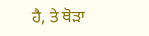ਹੈ, ਤੇ ਥੋੜਾ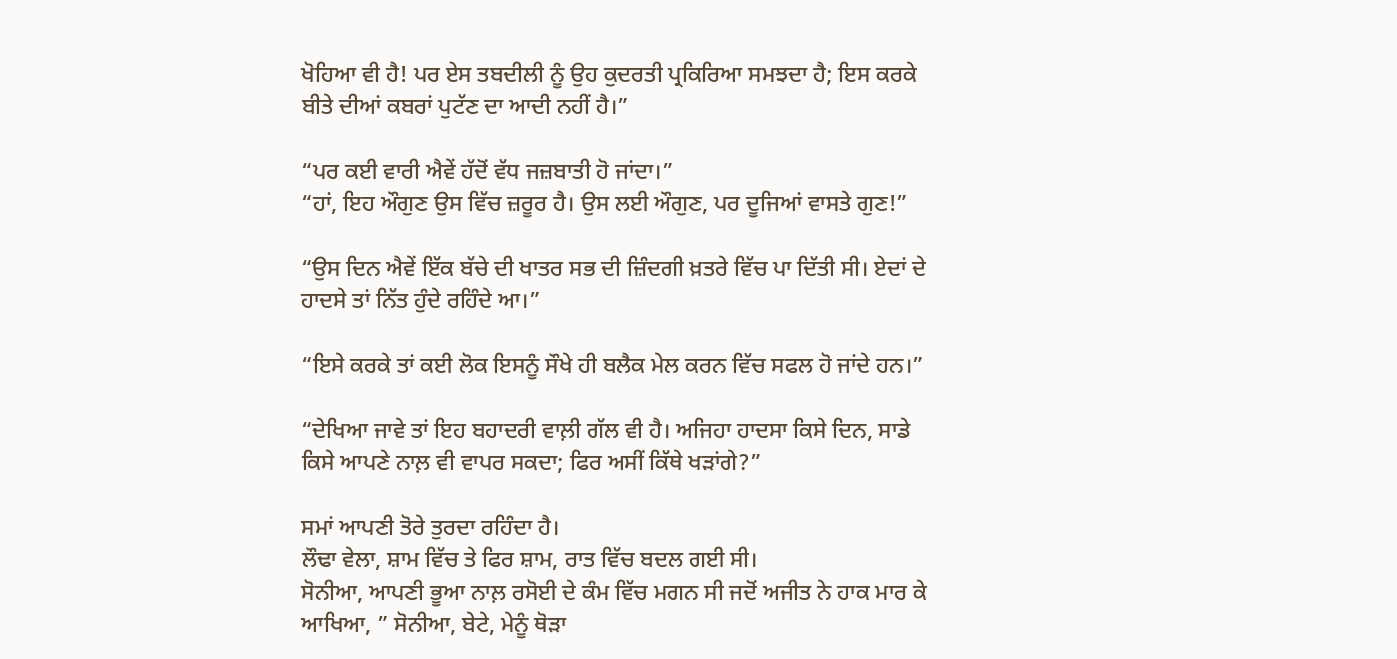ਖੋਹਿਆ ਵੀ ਹੈ! ਪਰ ਏਸ ਤਬਦੀਲੀ ਨੂੰ ਉਹ ਕੁਦਰਤੀ ਪ੍ਰਕਿਰਿਆ ਸਮਝਦਾ ਹੈ; ਇਸ ਕਰਕੇ ਬੀਤੇ ਦੀਆਂ ਕਬਰਾਂ ਪੁਟੱਣ ਦਾ ਆਦੀ ਨਹੀਂ ਹੈ।”

“ਪਰ ਕਈ ਵਾਰੀ ਐਵੇਂ ਹੱਦੋਂ ਵੱਧ ਜਜ਼ਬਾਤੀ ਹੋ ਜਾਂਦਾ।”
“ਹਾਂ, ਇਹ ਔਗੁਣ ਉਸ ਵਿੱਚ ਜ਼ਰੂਰ ਹੈ। ਉਸ ਲਈ ਔਗੁਣ, ਪਰ ਦੂਜਿਆਂ ਵਾਸਤੇ ਗੁਣ!”

“ਉਸ ਦਿਨ ਐਵੇਂ ਇੱਕ ਬੱਚੇ ਦੀ ਖਾਤਰ ਸਭ ਦੀ ਜ਼ਿੰਦਗੀ ਖ਼ਤਰੇ ਵਿੱਚ ਪਾ ਦਿੱਤੀ ਸੀ। ਏਦਾਂ ਦੇ ਹਾਦਸੇ ਤਾਂ ਨਿੱਤ ਹੁੰਦੇ ਰਹਿੰਦੇ ਆ।”

“ਇਸੇ ਕਰਕੇ ਤਾਂ ਕਈ ਲੋਕ ਇਸਨੂੰ ਸੌਖੇ ਹੀ ਬਲੈਕ ਮੇਲ ਕਰਨ ਵਿੱਚ ਸਫਲ ਹੋ ਜਾਂਦੇ ਹਨ।”

“ਦੇਖਿਆ ਜਾਵੇ ਤਾਂ ਇਹ ਬਹਾਦਰੀ ਵਾਲ਼ੀ ਗੱਲ ਵੀ ਹੈ। ਅਜਿਹਾ ਹਾਦਸਾ ਕਿਸੇ ਦਿਨ, ਸਾਡੇ ਕਿਸੇ ਆਪਣੇ ਨਾਲ਼ ਵੀ ਵਾਪਰ ਸਕਦਾ; ਫਿਰ ਅਸੀਂ ਕਿੱਥੇ ਖੜਾਂਗੇ?”

ਸਮਾਂ ਆਪਣੀ ਤੋਰੇ ਤੁਰਦਾ ਰਹਿੰਦਾ ਹੈ।
ਲੌਢਾ ਵੇਲਾ, ਸ਼ਾਮ ਵਿੱਚ ਤੇ ਫਿਰ ਸ਼ਾਮ, ਰਾਤ ਵਿੱਚ ਬਦਲ ਗਈ ਸੀ।
ਸੋਨੀਆ, ਆਪਣੀ ਭੂਆ ਨਾਲ਼ ਰਸੋਈ ਦੇ ਕੰਮ ਵਿੱਚ ਮਗਨ ਸੀ ਜਦੋਂ ਅਜੀਤ ਨੇ ਹਾਕ ਮਾਰ ਕੇ ਆਖਿਆ, ” ਸੋਨੀਆ, ਬੇਟੇ, ਮੇਨੂੰ ਥੋੜਾ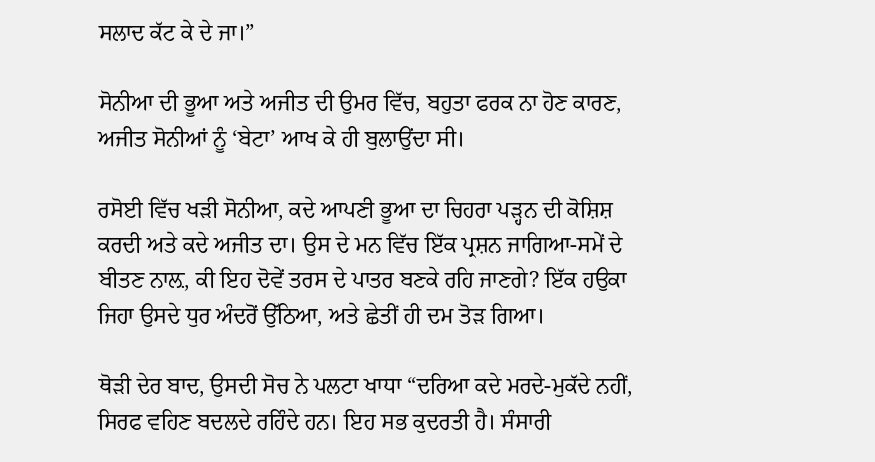ਸਲਾਦ ਕੱਟ ਕੇ ਦੇ ਜਾ।”

ਸੋਨੀਆ ਦੀ ਭੂਆ ਅਤੇ ਅਜੀਤ ਦੀ ਉਮਰ ਵਿੱਚ, ਬਹੁਤਾ ਫਰਕ ਨਾ ਹੋਣ ਕਾਰਣ, ਅਜੀਤ ਸੋਨੀਆਂ ਨੂੰ ‘ਬੇਟਾ’ ਆਖ ਕੇ ਹੀ ਬੁਲਾਉਂਦਾ ਸੀ।

ਰਸੋਈ ਵਿੱਚ ਖੜੀ ਸੋਨੀਆ, ਕਦੇ ਆਪਣੀ ਭੂਆ ਦਾ ਚਿਹਰਾ ਪੜ੍ਹਨ ਦੀ ਕੋਸ਼ਿਸ਼ ਕਰਦੀ ਅਤੇ ਕਦੇ ਅਜੀਤ ਦਾ। ਉਸ ਦੇ ਮਨ ਵਿੱਚ ਇੱਕ ਪ੍ਰਸ਼ਨ ਜਾਗਿਆ-ਸਮੇਂ ਦੇ ਬੀਤਣ ਨਾਲ਼, ਕੀ ਇਹ ਦੋਵੇਂ ਤਰਸ ਦੇ ਪਾਤਰ ਬਣਕੇ ਰਹਿ ਜਾਣਗੇ? ਇੱਕ ਹਉਕਾ ਜਿਹਾ ਉਸਦੇ ਧੁਰ ਅੰਦਰੋਂ ਉੱਠਿਆ, ਅਤੇ ਛੇਤੀਂ ਹੀ ਦਮ ਤੋੜ ਗਿਆ।

ਥੋੜੀ ਦੇਰ ਬਾਦ, ਉਸਦੀ ਸੋਚ ਨੇ ਪਲਟਾ ਖਾਧਾ “ਦਰਿਆ ਕਦੇ ਮਰਦੇ-ਮੁਕੱਦੇ ਨਹੀਂ, ਸਿਰਫ ਵਹਿਣ ਬਦਲਦੇ ਰਹਿੰਦੇ ਹਨ। ਇਹ ਸਭ ਕੁਦਰਤੀ ਹੈ। ਸੰਸਾਰੀ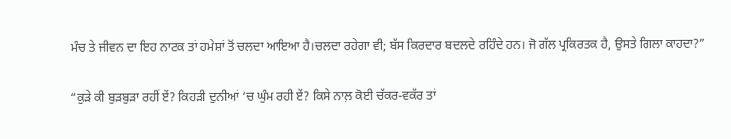ਮੰਚ ਤੇ ਜੀਵਨ ਦਾ ਇਹ ਨਾਟਕ ਤਾਂ ਹਮੇਸ਼ਾਂ ਤੋਂ ਚਲਦਾ ਆਇਆ ਹੈ।ਚਲਦਾ ਰਹੇਗਾ ਵੀ; ਬੱਸ ਕਿਰਦਾਰ ਬਦਲਦੇ ਰਹਿੰਦੇ ਹਨ। ਜੋ ਗੱਲ ਪ੍ਰਕਿਰਤਕ ਹੈ, ਉਸਤੇ ਗਿਲਾ ਕਾਹਦਾ?”

“ਕੁੜੇ ਕੀ ਬੁੜਬੁੜਾ ਰਹੀਂ ਏਂ? ਕਿਹੜੀ ਦੁਨੀਆਂ ‘ਚ ਘੁੰਮ ਰਹੀ ਏਂ? ਕਿਸੇ ਨਾਲ਼ ਕੋਈ ਚੱਕਰ-ਵਕੱਰ ਤਾਂ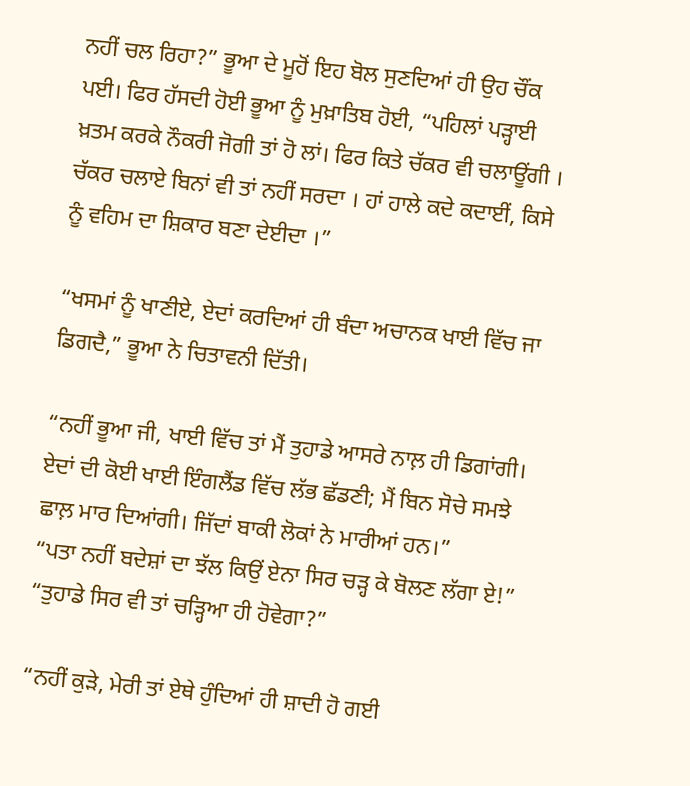ਨਹੀਂ ਚਲ ਰਿਹਾ?” ਭੂਆ ਦੇ ਮੂਹੋਂ ਇਹ ਬੋਲ ਸੁਣਦਿਆਂ ਹੀ ਉਹ ਚੌਂਕ ਪਈ। ਫਿਰ ਹੱਸਦੀ ਹੋਈ ਭੂਆ ਨੂੰ ਮੁਖ਼ਾਤਿਬ ਹੋਈ, “ਪਹਿਲਾਂ ਪੜ੍ਹਾਈ ਖ਼ਤਮ ਕਰਕੇ ਨੌਕਰੀ ਜੋਗੀ ਤਾਂ ਹੋ ਲਾਂ। ਫਿਰ ਕਿਤੇ ਚੱਕਰ ਵੀ ਚਲਾਊਂਗੀ । ਚੱਕਰ ਚਲਾਏ ਬਿਨਾਂ ਵੀ ਤਾਂ ਨਹੀਂ ਸਰਦਾ । ਹਾਂ ਹਾਲੇ ਕਦੇ ਕਦਾਈਂ, ਕਿਸੇ ਨੂੰ ਵਹਿਮ ਦਾ ਸ਼ਿਕਾਰ ਬਣਾ ਦੇਈਦਾ ।”

“ਖਸਮਾਂ ਨੂੰ ਖਾਣੀਏ, ਏਦਾਂ ਕਰਦਿਆਂ ਹੀ ਬੰਦਾ ਅਚਾਨਕ ਖਾਈ ਵਿੱਚ ਜਾ ਡਿਗਦੈ,” ਭੂਆ ਨੇ ਚਿਤਾਵਨੀ ਦਿੱਤੀ।

“ਨਹੀਂ ਭੂਆ ਜੀ, ਖਾਈ ਵਿੱਚ ਤਾਂ ਮੈਂ ਤੁਹਾਡੇ ਆਸਰੇ ਨਾਲ਼ ਹੀ ਡਿਗਾਂਗੀ। ਏਦਾਂ ਦੀ ਕੋਈ ਖਾਈ ਇੰਗਲੈਂਡ ਵਿੱਚ ਲੱਭ ਛੱਡਣੀ; ਮੈਂ ਬਿਨ ਸੋਚੇ ਸਮਝੇ ਛਾਲ਼ ਮਾਰ ਦਿਆਂਗੀ। ਜਿੱਦਾਂ ਬਾਕੀ ਲੋਕਾਂ ਨੇ ਮਾਰੀਆਂ ਹਨ।”
“ਪਤਾ ਨਹੀਂ ਬਦੇਸ਼ਾਂ ਦਾ ਝੱਲ ਕਿਉਂ ਏਨਾ ਸਿਰ ਚੜ੍ਹ ਕੇ ਬੋਲਣ ਲੱਗਾ ਏ!”
“ਤੁਹਾਡੇ ਸਿਰ ਵੀ ਤਾਂ ਚੜ੍ਹਿਆ ਹੀ ਹੋਵੇਗਾ?”

“ਨਹੀਂ ਕੁੜੇ, ਮੇਰੀ ਤਾਂ ਏਥੇ ਹੁੰਦਿਆਂ ਹੀ ਸ਼ਾਦੀ ਹੋ ਗਈ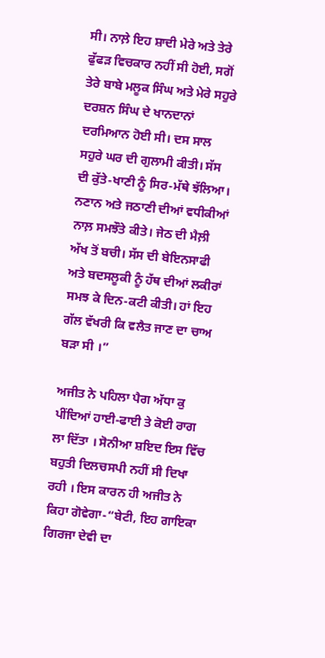ਸੀ। ਨਾਲ਼ੇ ਇਹ ਸ਼ਾਦੀ ਮੇਰੇ ਅਤੇ ਤੇਰੇ ਫੁੱਫੜ ਵਿਚਕਾਰ ਨਹੀਂ ਸੀ ਹੋਈ, ਸਗੋਂ ਤੇਰੇ ਬਾਬੇ ਮਲੂਕ ਸਿੰਘ ਅਤੇ ਮੇਰੇ ਸਹੁਰੇ ਦਰਸ਼ਨ ਸਿੰਘ ਦੇ ਖਾਨਦਾਨਾਂ ਦਰਮਿਆਨ ਹੋਈ ਸੀ। ਦਸ ਸਾਲ ਸਹੁਰੇ ਘਰ ਦੀ ਗੁਲਾਮੀ ਕੀਤੀ। ਸੱਸ ਦੀ ਕੁੱਤੇ-ਖਾਣੀ ਨੂੰ ਸਿਰ-ਮੱਥੇ ਝੱਲਿਆ। ਨਣਾਨ ਅਤੇ ਜਠਾਣੀ ਦੀਆਂ ਵਧੀਕੀਆਂ ਨਾਲ਼ ਸਮਝੌਤੇ ਕੀਤੇ। ਜੇਠ ਦੀ ਮੈਲ਼ੀ ਅੱਖ ਤੋਂ ਬਚੀ। ਸੱਸ ਦੀ ਬੇਇਨਸਾਫੀ ਅਤੇ ਬਦਸਲੂਕੀ ਨੂੰ ਹੱਥ ਦੀਆਂ ਲਕੀਰਾਂ ਸਮਝ ਕੇ ਦਿਨ-ਕਟੀ ਕੀਤੀ। ਹਾਂ ਇਹ ਗੱਲ ਵੱਖਰੀ ਕਿ ਵਲੈਤ ਜਾਣ ਦਾ ਚਾਅ ਬੜਾ ਸੀ ।”

ਅਜੀਤ ਨੇ ਪਹਿਲਾ ਪੈਗ ਅੱਧਾ ਕੁ ਪੀਂਦਿਆਂ ਹਾਈ-ਫਾਈ ਤੇ ਕੋਈ ਰਾਗ ਲਾ ਦਿੱਤਾ । ਸੋਨੀਆ ਸ਼ਇਦ ਇਸ ਵਿੱਚ ਬਹੁਤੀ ਦਿਲਚਸਪੀ ਨਹੀਂ ਸੀ ਦਿਖਾ ਰਹੀ । ਇਸ ਕਾਰਨ ਹੀ ਅਜੀਤ ਨੇ ਕਿਹਾ ਗੋਵੇਗਾ-“ਬੇਟੀ, ਇਹ ਗਾਇਕਾ ਗਿਰਜਾ ਦੇਵੀ ਦਾ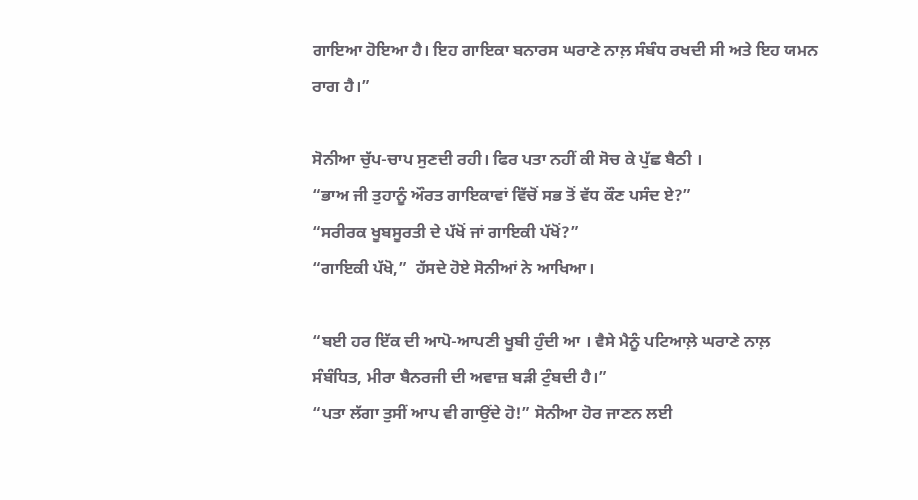ਗਾਇਆ ਹੋਇਆ ਹੈ। ਇਹ ਗਾਇਕਾ ਬਨਾਰਸ ਘਰਾਣੇ ਨਾਲ਼ ਸੰਬੰਧ ਰਖਦੀ ਸੀ ਅਤੇ ਇਹ ਯਮਨ ਰਾਗ ਹੈ।”

ਸੋਨੀਆ ਚੁੱਪ-ਚਾਪ ਸੁਣਦੀ ਰਹੀ। ਫਿਰ ਪਤਾ ਨਹੀਂ ਕੀ ਸੋਚ ਕੇ ਪੁੱਛ ਬੈਠੀ ।
“ਭਾਅ ਜੀ ਤੁਹਾਨੂੰ ਔਰਤ ਗਾਇਕਾਵਾਂ ਵਿੱਚੋਂ ਸਭ ਤੋਂ ਵੱਧ ਕੌਣ ਪਸੰਦ ਏ?”
“ਸਰੀਰਕ ਖੂਬਸੂਰਤੀ ਦੇ ਪੱਖੋਂ ਜਾਂ ਗਾਇਕੀ ਪੱਖੋਂ?”
“ਗਾਇਕੀ ਪੱਖੋ,”  ਹੱਸਦੇ ਹੋਏ ਸੋਨੀਆਂ ਨੇ ਆਖਿਆ।

“ਬਈ ਹਰ ਇੱਕ ਦੀ ਆਪੋ-ਆਪਣੀ ਖੂਬੀ ਹੁੰਦੀ ਆ । ਵੈਸੇ ਮੈਨੂੰ ਪਟਿਆਲ਼ੇ ਘਰਾਣੇ ਨਾਲ਼ ਸੰਬੰਧਿਤ, ਮੀਰਾ ਬੈਨਰਜੀ ਦੀ ਅਵਾਜ਼ ਬੜੀ ਟੁੰਬਦੀ ਹੈ।”
“ਪਤਾ ਲੱਗਾ ਤੁਸੀਂ ਆਪ ਵੀ ਗਾਉਂਦੇ ਹੋ!” ਸੋਨੀਆ ਹੋਰ ਜਾਣਨ ਲਈ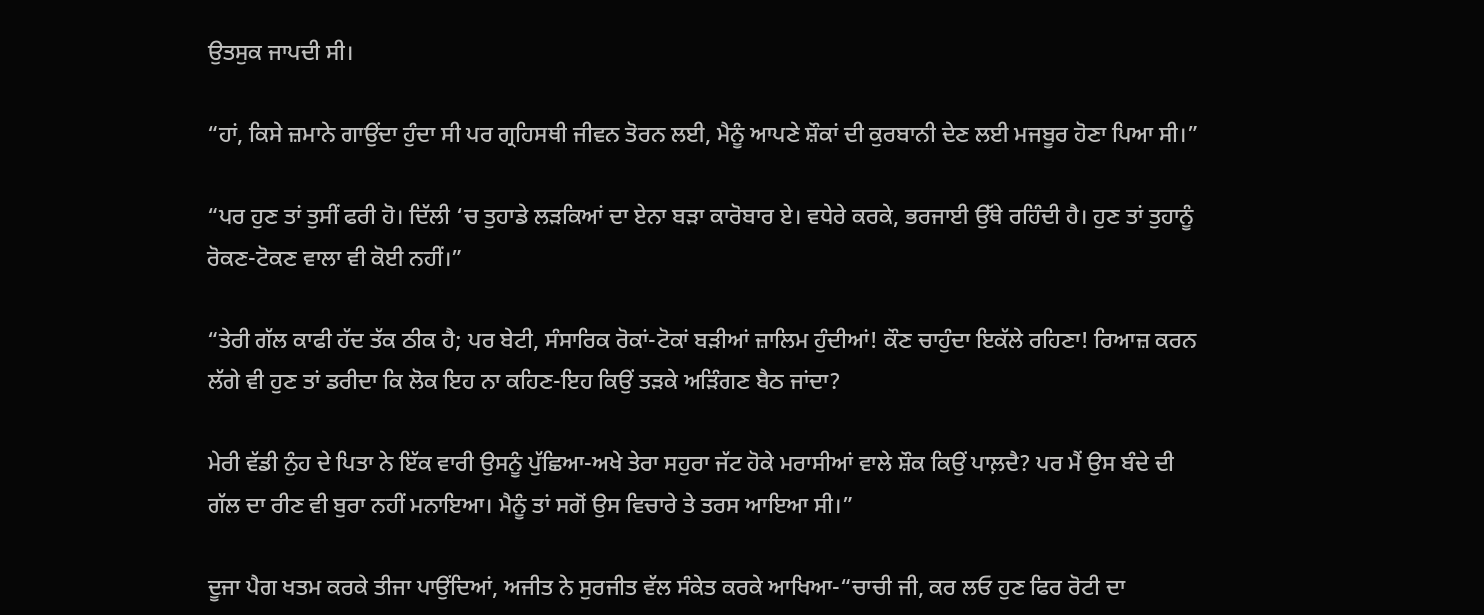ਉਤਸੁਕ ਜਾਪਦੀ ਸੀ।

“ਹਾਂ, ਕਿਸੇ ਜ਼ਮਾਨੇ ਗਾਉਂਦਾ ਹੁੰਦਾ ਸੀ ਪਰ ਗ੍ਰਹਿਸਥੀ ਜੀਵਨ ਤੋਰਨ ਲਈ, ਮੈਨੂੰ ਆਪਣੇ ਸ਼ੌਕਾਂ ਦੀ ਕੁਰਬਾਨੀ ਦੇਣ ਲਈ ਮਜਬੂਰ ਹੋਣਾ ਪਿਆ ਸੀ।”

“ਪਰ ਹੁਣ ਤਾਂ ਤੁਸੀਂ ਫਰੀ ਹੋ। ਦਿੱਲੀ ‘ਚ ਤੁਹਾਡੇ ਲੜਕਿਆਂ ਦਾ ਏਨਾ ਬੜਾ ਕਾਰੋਬਾਰ ਏ। ਵਧੇਰੇ ਕਰਕੇ, ਭਰਜਾਈ ਉੱਥੇ ਰਹਿੰਦੀ ਹੈ। ਹੁਣ ਤਾਂ ਤੁਹਾਨੂੰ ਰੋਕਣ-ਟੋਕਣ ਵਾਲਾ ਵੀ ਕੋਈ ਨਹੀਂ।”

“ਤੇਰੀ ਗੱਲ ਕਾਫੀ ਹੱਦ ਤੱਕ ਠੀਕ ਹੈ; ਪਰ ਬੇਟੀ, ਸੰਸਾਰਿਕ ਰੋਕਾਂ-ਟੋਕਾਂ ਬੜੀਆਂ ਜ਼ਾਲਿਮ ਹੁੰਦੀਆਂ! ਕੌਣ ਚਾਹੁੰਦਾ ਇਕੱਲੇ ਰਹਿਣਾ! ਰਿਆਜ਼ ਕਰਨ ਲੱਗੇ ਵੀ ਹੁਣ ਤਾਂ ਡਰੀਦਾ ਕਿ ਲੋਕ ਇਹ ਨਾ ਕਹਿਣ-ਇਹ ਕਿਉਂ ਤੜਕੇ ਅੜਿੰਗਣ ਬੈਠ ਜਾਂਦਾ?

ਮੇਰੀ ਵੱਡੀ ਨੁੰਹ ਦੇ ਪਿਤਾ ਨੇ ਇੱਕ ਵਾਰੀ ਉਸਨੂੰ ਪੁੱਛਿਆ-ਅਖੇ ਤੇਰਾ ਸਹੁਰਾ ਜੱਟ ਹੋਕੇ ਮਰਾਸੀਆਂ ਵਾਲੇ ਸ਼ੌਕ ਕਿਉਂ ਪਾਲ਼ਦੈ? ਪਰ ਮੈਂ ਉਸ ਬੰਦੇ ਦੀ ਗੱਲ ਦਾ ਰੀਣ ਵੀ ਬੁਰਾ ਨਹੀਂ ਮਨਾਇਆ। ਮੈਨੂੰ ਤਾਂ ਸਗੋਂ ਉਸ ਵਿਚਾਰੇ ਤੇ ਤਰਸ ਆਇਆ ਸੀ।”

ਦੂਜਾ ਪੈਗ ਖਤਮ ਕਰਕੇ ਤੀਜਾ ਪਾਉਂਦਿਆਂ, ਅਜੀਤ ਨੇ ਸੁਰਜੀਤ ਵੱਲ ਸੰਕੇਤ ਕਰਕੇ ਆਖਿਆ-“ਚਾਚੀ ਜੀ, ਕਰ ਲਓ ਹੁਣ ਫਿਰ ਰੋਟੀ ਦਾ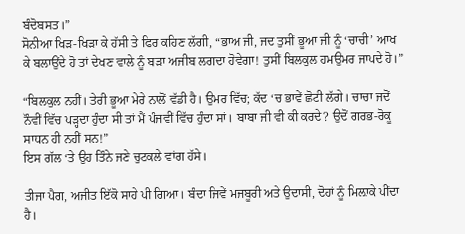ਬੰਦੋਬਸਤ।”
ਸੋਨੀਆ ਖਿੜ-ਖਿੜਾ ਕੇ ਹੱਸੀ ਤੇ ਫਿਰ ਕਹਿਣ ਲੱਗੀ, “ਭਾਅ ਜੀ, ਜਦ ਤੁਸੀਂ ਭੂਆ ਜੀ ਨੂੰ ‘ਚਾਚੀ’ ਆਖ ਕੇ ਬਲਾਉਂਦੇ ਹੋ ਤਾਂ ਦੇਖਣ ਵਾਲੇ ਨੂੰ ਬੜਾ ਅਜੀਬ ਲਗਦਾ ਹੋਵੇਗਾ! ਤੁਸੀਂ ਬਿਲਕੁਲ ਹਮਉਮਰ ਜਾਪਦੇ ਹੋ।”

“ਬਿਲਕੁਲ ਨਹੀਂ। ਤੇਰੀ ਭੂਆ ਮੇਰੇ ਨਾਲੋਂ ਵੱਡੀ ਹੈ। ਉਮਰ ਵਿੱਚ; ਕੱਦ ‘ਚ ਭਾਵੇਂ ਛੋਟੀ ਲੱਗੇ। ਚਾਚਾ ਜਦੋਂ ਨੌਵੀਂ ਵਿੱਚ ਪੜ੍ਹਦਾ ਹੁੰਦਾ ਸੀ ਤਾਂ ਮੈਂ ਪੰਜਵੀਂ ਵਿੱਚ ਹੁੰਦਾ ਸਾਂ। ਬਾਬਾ ਜੀ ਵੀ ਕੀ ਕਰਦੇ? ਉਦੋਂ ਗਰਭ-ਰੋਕੂ ਸਾਧਨ ਹੀ ਨਹੀਂ ਸਨ!”
ਇਸ ਗੱਲ ‘ਤੇ ਉਹ ਤਿੰਨੇ ਜਣੇ ਚੁਟਕਲੇ ਵਾਂਗ ਹੱਸੇ।

ਤੀਜਾ ਪੈਗ, ਅਜੀਤ ਇੱਕੋ ਸਾਹੇ ਪੀ ਗਿਆ। ਬੰਦਾ ਜਿਵੇਂ ਮਜਬੂਰੀ ਅਤੇ ਉਦਾਸੀ, ਦੋਹਾਂ ਨੂੰ ਮਿਲ਼ਾਕੇ ਪੀਂਦਾ ਹੈ।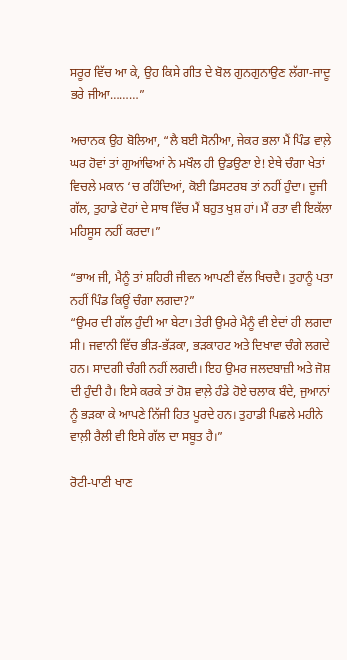ਸਰੂਰ ਵਿੱਚ ਆ ਕੇ, ਉਹ ਕਿਸੇ ਗੀਤ ਦੇ ਬੋਲ ਗੁਨਗੁਨਾਉਣ ਲੱਗਾ-ਜਾਦੂ ਭਰੇ ਜੀਆ………”

ਅਚਾਨਕ ਉਹ ਬੋਲਿਆ, “ਲੈ ਬਈ ਸੋਨੀਆ, ਜੇਕਰ ਭਲਾ ਮੈਂ ਪਿੰਡ ਵਾਲ਼ੇ ਘਰ ਹੋਵਾਂ ਤਾਂ ਗੁਆਂਢਿਆਂ ਨੇ ਮਖੌਲ ਹੀ ਉਡਉਣਾ ਏ! ਏਥੇ ਚੰਗਾ ਖੇਤਾਂ ਵਿਚਲੇ ਮਕਾਨ ‘ਚ ਰਹਿੰਦਿਆਂ, ਕੋਈ ਡਿਸਟਰਬ ਤਾਂ ਨਹੀਂ ਹੁੰਦਾ। ਦੂਜੀ ਗੱਲ, ਤੁਹਾਡੇ ਦੋਹਾਂ ਦੇ ਸਾਥ ਵਿੱਚ ਮੈਂ ਬਹੁਤ ਖੁਸ਼ ਹਾਂ। ਮੈਂ ਰਤਾ ਵੀ ਇਕੱਲਾ ਮਹਿਸੂਸ ਨਹੀਂ ਕਰਦਾ।”

“ਭਾਅ ਜੀ, ਮੈਨੂੰ ਤਾਂ ਸ਼ਹਿਰੀ ਜੀਵਨ ਆਪਣੀ ਵੱਲ ਖਿਚਦੈ। ਤੁਹਾਨੂੰ ਪਤਾ ਨਹੀਂ ਪਿੰਡ ਕਿਊਂ ਚੰਗਾ ਲਗਦਾ?”
“ਉਮਰ ਦੀ ਗੱਲ ਹੁੰਦੀ ਆ ਬੇਟਾ। ਤੇਰੀ ਉਮਰੇ ਮੈਨੂੰ ਵੀ ਏਦਾਂ ਹੀ ਲਗਦਾ ਸੀ। ਜਵਾਨੀ ਵਿੱਚ ਭੀੜ-ਭੱੜਕਾ, ਭੜਕਾਹਟ ਅਤੇ ਦਿਖਾਵਾ ਚੰਗੇ ਲਗਦੇ ਹਨ। ਸਾਦਗੀ ਚੰਗੀ ਨਹੀਂ ਲਗਦੀ। ਇਹ ਉਮਰ ਜਲਦਬਾਜ਼ੀ ਅਤੇ ਜੋਸ਼ ਦੀ ਹੁੰਦੀ ਹੈ। ਇਸੇ ਕਰਕੇ ਤਾਂ ਹੋਸ਼ ਵਾਲ਼ੇ ਹੰਡੇ ਹੋਏ ਚਲਾਕ ਬੰਦੇ, ਜੁਆਨਾਂ ਨੂੰ ਭੜਕਾ ਕੇ ਆਪਣੇ ਨਿੱਜੀ ਹਿਤ ਪੂਰਦੇ ਹਨ। ਤੁਹਾਡੀ ਪਿਛਲੇ ਮਹੀਨੇ ਵਾਲ਼ੀ ਰੈਲੀ ਵੀ ਇਸੇ ਗੱਲ ਦਾ ਸਬੂਤ ਹੈ।”

ਰੋਟੀ-ਪਾਣੀ ਖਾਣ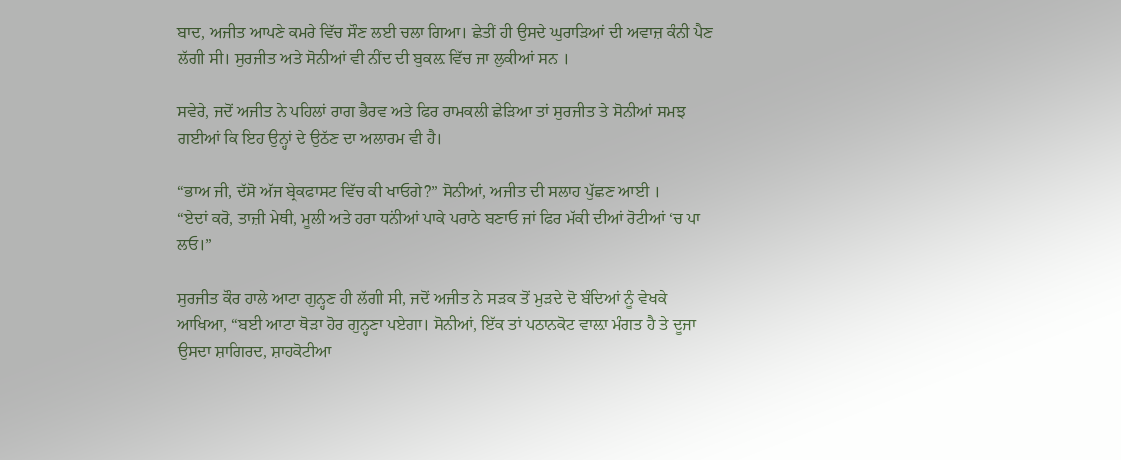ਬਾਦ, ਅਜੀਤ ਆਪਣੇ ਕਮਰੇ ਵਿੱਚ ਸੌਣ ਲਈ ਚਲਾ ਗਿਆ। ਛੇਤੀਂ ਹੀ ਉਸਦੇ ਘੁਰਾੜਿਆਂ ਦੀ ਅਵਾਜ਼ ਕੰਨੀ ਪੈਣ ਲੱਗੀ ਸੀ। ਸੁਰਜੀਤ ਅਤੇ ਸੋਨੀਆਂ ਵੀ ਨੀਂਦ ਦੀ ਬੁਕਲ਼ ਵਿੱਚ ਜਾ ਲੁਕੀਆਂ ਸਨ ।

ਸਵੇਰੇ, ਜਦੋਂ ਅਜੀਤ ਨੇ ਪਹਿਲਾਂ ਰਾਗ ਭੈਰਵ ਅਤੇ ਫਿਰ ਰਾਮਕਲੀ ਛੇੜਿਆ ਤਾਂ ਸੁਰਜੀਤ ਤੇ ਸੋਨੀਆਂ ਸਮਝ ਗਈਆਂ ਕਿ ਇਹ ਉਨ੍ਹਾਂ ਦੇ ਉਠੱਣ ਦਾ ਅਲਾਰਮ ਵੀ ਹੈ।

“ਭਾਅ ਜੀ, ਦੱਸੋ ਅੱਜ ਬ੍ਰੇਕਫਾਸਟ ਵਿੱਚ ਕੀ ਖਾਓਗੇ?” ਸੋਨੀਆਂ, ਅਜੀਤ ਦੀ ਸਲਾਹ ਪੁੱਛਣ ਆਈ ।
“ਏਦਾਂ ਕਰੋ, ਤਾਜ਼ੀ ਮੇਥੀ, ਮੂਲੀ ਅਤੇ ਹਰਾ ਧਨਂੀਆਂ ਪਾਕੇ ਪਰਾਠੇ ਬਣਾਓ ਜਾਂ ਫਿਰ ਮੱਕੀ ਦੀਆਂ ਰੋਟੀਆਂ ‘ਚ ਪਾ ਲਓ।”

ਸੁਰਜੀਤ ਕੌਰ ਹਾਲੇ ਆਟਾ ਗੁਨ੍ਹਣ ਹੀ ਲੱਗੀ ਸੀ, ਜਦੋਂ ਅਜੀਤ ਨੇ ਸੜਕ ਤੋਂ ਮੁੜਦੇ ਦੋ ਬੰਦਿਆਂ ਨੂੰ ਵੇਖਕੇ ਆਖਿਆ, “ਬਈ ਆਟਾ ਥੋੜਾ ਹੋਰ ਗੁਨ੍ਹਣਾ ਪਏਗਾ। ਸੋਨੀਆਂ, ਇੱਕ ਤਾਂ ਪਠਾਨਕੋਟ ਵਾਲ਼ਾ ਮੰਗਤ ਹੈ ਤੇ ਦੂਜਾ ਉਸਦਾ ਸ਼ਾਗਿਰਦ, ਸ਼ਾਹਕੋਟੀਆ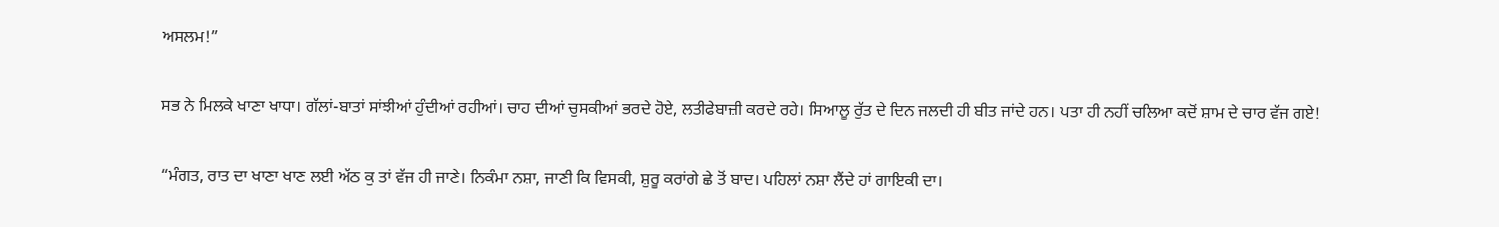ਅਸਲਮ!”

ਸਭ ਨੇ ਮਿਲਕੇ ਖਾਣਾ ਖਾਧਾ। ਗੱਲਾਂ-ਬਾਤਾਂ ਸਾਂਝੀਆਂ ਹੁੰਦੀਆਂ ਰਹੀਆਂ। ਚਾਹ ਦੀਆਂ ਚੁਸਕੀਆਂ ਭਰਦੇ ਹੋਏ, ਲਤੀਫੇਬਾਜ਼ੀ ਕਰਦੇ ਰਹੇ। ਸਿਆਲੂ ਰੁੱਤ ਦੇ ਦਿਨ ਜਲਦੀ ਹੀ ਬੀਤ ਜਾਂਦੇ ਹਨ। ਪਤਾ ਹੀ ਨਹੀਂ ਚਲਿਆ ਕਦੋਂ ਸ਼ਾਮ ਦੇ ਚਾਰ ਵੱਜ ਗਏ!

“ਮੰਗਤ, ਰਾਤ ਦਾ ਖਾਣਾ ਖਾਣ ਲਈ ਅੱਠ ਕੁ ਤਾਂ ਵੱਜ ਹੀ ਜਾਣੇ। ਨਿਕੰਮਾ ਨਸ਼ਾ, ਜਾਣੀ ਕਿ ਵਿਸਕੀ, ਸ਼ੁਰੂ ਕਰਾਂਗੇ ਛੇ ਤੋਂ ਬਾਦ। ਪਹਿਲਾਂ ਨਸ਼ਾ ਲੈਂਦੇ ਹਾਂ ਗਾਇਕੀ ਦਾ।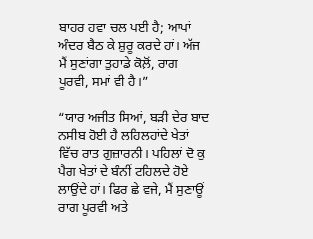ਬਾਹਰ ਹਵਾ ਚਲ ਪਈ ਹੈ; ਆਪਾਂ ਅੰਦਰ ਬੈਠ ਕੇ ਸ਼ੁਰੂ ਕਰਦੇ ਹਾਂ। ਅੱਜ ਮੈਂ ਸੁਣਾਂਗਾ ਤੁਹਾਡੇ ਕੋਲ਼ੋਂ, ਰਾਗ ਪੂਰਵੀ, ਸਮਾਂ ਵੀ ਹੈ।”

“ਯਾਰ ਅਜੀਤ ਸਿਆਂ, ਬੜੀ ਦੇਰ ਬਾਦ ਨਸੀਬ ਹੋਈ ਹੈ ਲਹਿਲਹਾਂਦੇ ਖੇਤਾਂ ਵਿੱਚ ਰਾਤ ਗੁਜ਼ਾਰਨੀ। ਪਹਿਲਾਂ ਦੋ ਕੁ ਪੈਗ ਖੇਤਾਂ ਦੇ ਬੰਨੀਂ ਟਹਿਲਦੇ ਹੋਏ ਲਾਉਂਦੇ ਹਾਂ। ਫਿਰ ਛੇ ਵਜੇ, ਮੈਂ ਸੁਣਾਊਂ ਰਾਗ ਪੂਰਵੀ ਅਤੇ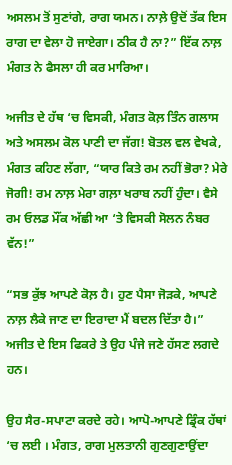ਅਸਲਮ ਤੋਂ ਸੁਣਾਂਗੇ, ਰਾਗ ਯਮਨ। ਨਾਲ਼ੇ ਉਦੋਂ ਤੱਕ ਇਸ ਰਾਗ ਦਾ ਵੇਲਾ ਹੋ ਜਾਏਗਾ। ਠੀਕ ਹੈ ਨਾ?” ਇੱਕ ਨਾਲ਼ ਮੰਗਤ ਨੇ ਫੈਸਲਾ ਹੀ ਕਰ ਮਾਰਿਆ।

ਅਜੀਤ ਦੇ ਹੱਥ ‘ਚ ਵਿਸਕੀ, ਮੰਗਤ ਕੋਲ਼ ਤਿੰਨ ਗਲਾਸ ਅਤੇ ਅਸਲਮ ਕੋਲ ਪਾਣੀ ਦਾ ਜੱਗ! ਬੋਤਲ ਵਲ ਵੇਖਕੇ, ਮੰਗਤ ਕਹਿਣ ਲੱਗਾ, “ਯਾਰ ਕਿਤੇ ਰਮ ਨਹੀਂ ਭੋਰਾ? ਮੇਰੇ ਜੋਗੀ! ਰਮ ਨਾਲ਼ ਮੇਰਾ ਗਲ਼ਾ ਖਰਾਬ ਨਹੀਂ ਹੁੰਦਾ। ਵੈਸੇ ਰਮ ਓਲਡ ਮੌਂਕ ਅੱਛੀ ਆ ‘ਤੇ ਵਿਸਕੀ ਸੋਲਨ ਨੰਬਰ ਵੱਨ!”

“ਸਭ ਕੁੱਝ ਆਪਣੇ ਕੋਲ਼ ਹੈ। ਹੁਣ ਪੈਸਾ ਜੋੜਕੇ, ਆਪਣੇ ਨਾਲ਼ ਲੈਕੇ ਜਾਣ ਦਾ ਇਰਾਦਾ ਮੈਂ ਬਦਲ ਦਿੱਤਾ ਹੈ।”
ਅਜੀਤ ਦੇ ਇਸ ਫਿਕਰੇ ਤੇ ਉਹ ਪੰਜੇ ਜਣੇ ਹੱਸਣ ਲਗਦੇ ਹਨ।

ਉਹ ਸੈਰ-ਸਪਾਟਾ ਕਰਦੇ ਰਹੇ। ਆਪੋ-ਆਪਣੇ ਡ੍ਰਿੰਕ ਹੱਥਾਂ ‘ਚ ਲਈ । ਮੰਗਤ, ਰਾਗ ਮੁਲਤਾਨੀ ਗੁਣਗੁਣਾਉਂਦਾ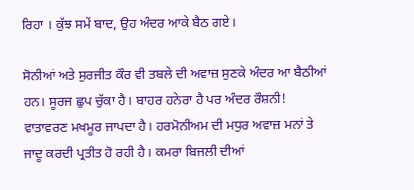ਰਿਹਾ । ਕੁੱਝ ਸਮੇਂ ਬਾਦ, ਉਹ ਅੰਦਰ ਆਕੇ ਬੈਠ ਗਏ।

ਸੋਨੀਆਂ ਅਤੇ ਸੁਰਜੀਤ ਕੌਰ ਵੀ ਤਬਲੇ ਦੀ ਅਵਾਜ਼ ਸੁਣਕੇ ਅੰਦਰ ਆ ਬੈਠੀਆਂ ਹਨ। ਸੂਰਜ ਛੁਪ ਚੁੱਕਾ ਹੈ। ਬਾਹਰ ਹਨੇਰਾ ਹੈ ਪਰ ਅੰਦਰ ਰੌਸ਼ਨੀ! ਵਾਤਾਵਰਣ ਮਖਮੂਰ ਜਾਪਦਾ ਹੈ। ਹਰਮੋਨੀਅਮ ਦੀ ਮਧੁਰ ਅਵਾਜ਼ ਮਨਾਂ ਤੇ ਜਾਦੂ ਕਰਦੀ ਪ੍ਰਤੀਤ ਹੋ ਰਹੀ ਹੈ। ਕਮਰਾ ਬਿਜਲੀ ਦੀਆਂ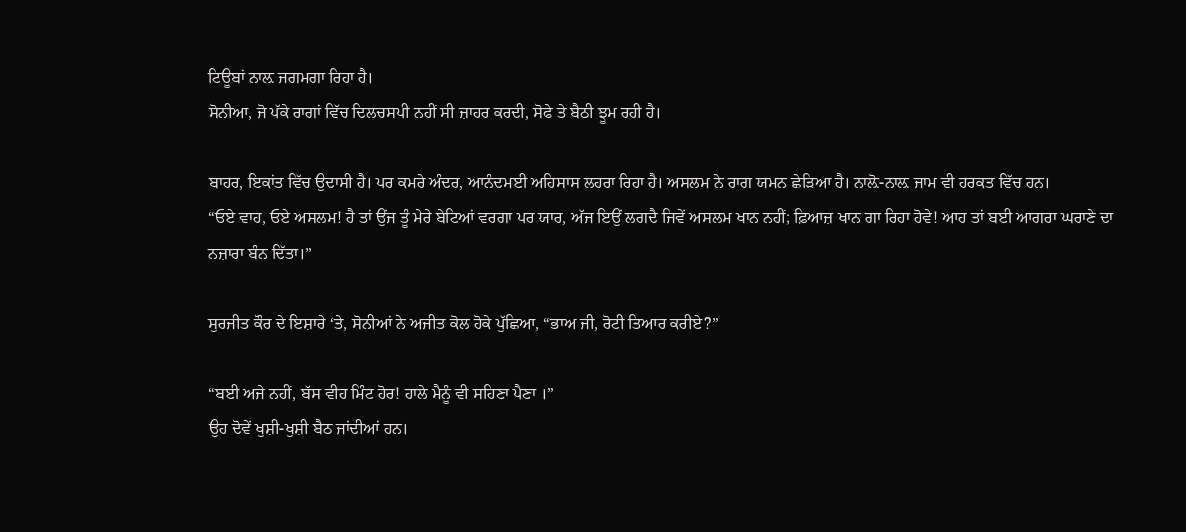ਟਿਊਬਾਂ ਨਾਲ਼ ਜਗਮਗਾ ਰਿਹਾ ਹੈ।
ਸੋਨੀਆ, ਜੋ ਪੱਕੇ ਰਾਗਾਂ ਵਿੱਚ ਦਿਲਚਸਪੀ ਨਹੀਂ ਸੀ ਜ਼ਾਹਰ ਕਰਦੀ, ਸੋਫੇ ਤੇ ਬੈਠੀ ਝੂਮ ਰਹੀ ਹੈ।

ਬਾਹਰ, ਇਕਾਂਤ ਵਿੱਚ ਉਦਾਸੀ ਹੈ। ਪਰ ਕਮਰੇ ਅੰਦਰ, ਆਨੰਦਮਈ ਅਹਿਸਾਸ ਲਹਰਾ ਰਿਹਾ ਹੈ। ਅਸਲਮ ਨੇ ਰਾਗ ਯਮਨ ਛੇੜਿਆ ਹੈ। ਨਾਲ਼ੋ-ਨਾਲ਼ ਜਾਮ ਵੀ ਹਰਕਤ ਵਿੱਚ ਹਨ।
“ਓਏ ਵਾਹ, ਓਏ ਅਸਲਮ! ਹੈ ਤਾਂ ਉਂਜ ਤੂੰ ਮੇਰੇ ਬੇਟਿਆਂ ਵਰਗਾ ਪਰ ਯਾਰ, ਅੱਜ ਇਉਂ ਲਗਦੈ ਜਿਵੇਂ ਅਸਲਮ ਖਾਨ ਨਹੀਂ; ਫ਼ਿਆਜ਼ ਖਾਨ ਗਾ ਰਿਹਾ ਹੋਵੇ! ਆਹ ਤਾਂ ਬਈ ਆਗਰਾ ਘਰਾਣੇ ਦਾ ਨਜ਼ਾਰਾ ਬੰਨ ਦਿੱਤਾ।”

ਸੁਰਜੀਤ ਕੌਰ ਦੇ ਇਸ਼ਾਰੇ ‘ਤੇ, ਸੋਨੀਆਂ ਨੇ ਅਜੀਤ ਕੋਲ ਹੋਕੇ ਪੁੱਛਿਆ, “ਭਾਅ ਜੀ, ਰੋਟੀ ਤਿਆਰ ਕਰੀਏ?”

“ਬਈ ਅਜੇ ਨਹੀਂ, ਬੱਸ ਵੀਹ ਮਿੰਟ ਹੋਰ! ਹਾਲੇ ਮੈਨੂੰ ਵੀ ਸਹਿਣਾ ਪੈਣਾ ।”
ਉਹ ਦੋਵੇਂ ਖੁਸ਼ੀ-ਖੁਸ਼ੀ ਬੈਠ ਜਾਂਦੀਆਂ ਹਨ।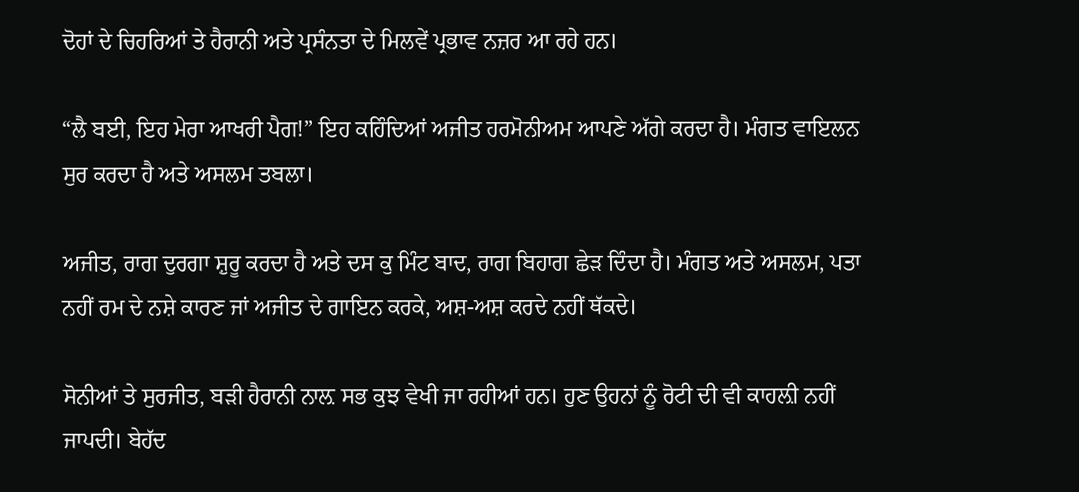ਦੋਹਾਂ ਦੇ ਚਿਹਰਿਆਂ ਤੇ ਹੈਰਾਨੀ ਅਤੇ ਪ੍ਰਸੰਨਤਾ ਦੇ ਮਿਲਵੇਂ ਪ੍ਰਭਾਵ ਨਜ਼ਰ ਆ ਰਹੇ ਹਨ।

“ਲੈ ਬਈ, ਇਹ ਮੇਰਾ ਆਖਰੀ ਪੈਗ!” ਇਹ ਕਹਿੰਦਿਆਂ ਅਜੀਤ ਹਰਮੋਨੀਅਮ ਆਪਣੇ ਅੱਗੇ ਕਰਦਾ ਹੈ। ਮੰਗਤ ਵਾਇਲਨ ਸੁਰ ਕਰਦਾ ਹੈ ਅਤੇ ਅਸਲਮ ਤਬਲਾ।

ਅਜੀਤ, ਰਾਗ ਦੁਰਗਾ ਸ਼ੁਰੂ ਕਰਦਾ ਹੈ ਅਤੇ ਦਸ ਕੁ ਮਿੰਟ ਬਾਦ, ਰਾਗ ਬਿਹਾਗ ਛੇੜ ਦਿੰਦਾ ਹੈ। ਮੰਗਤ ਅਤੇ ਅਸਲਮ, ਪਤਾ ਨਹੀਂ ਰਮ ਦੇ ਨਸ਼ੇ ਕਾਰਣ ਜਾਂ ਅਜੀਤ ਦੇ ਗਾਇਨ ਕਰਕੇ, ਅਸ਼-ਅਸ਼ ਕਰਦੇ ਨਹੀਂ ਥੱਕਦੇ।

ਸੋਨੀਆਂ ਤੇ ਸੁਰਜੀਤ, ਬੜੀ ਹੈਰਾਨੀ ਨਾਲ਼ ਸਭ ਕੁਝ ਵੇਖੀ ਜਾ ਰਹੀਆਂ ਹਨ। ਹੁਣ ਉਹਨਾਂ ਨੂੰ ਰੋਟੀ ਦੀ ਵੀ ਕਾਹਲ਼ੀ ਨਹੀਂ ਜਾਪਦੀ। ਬੇਹੱਦ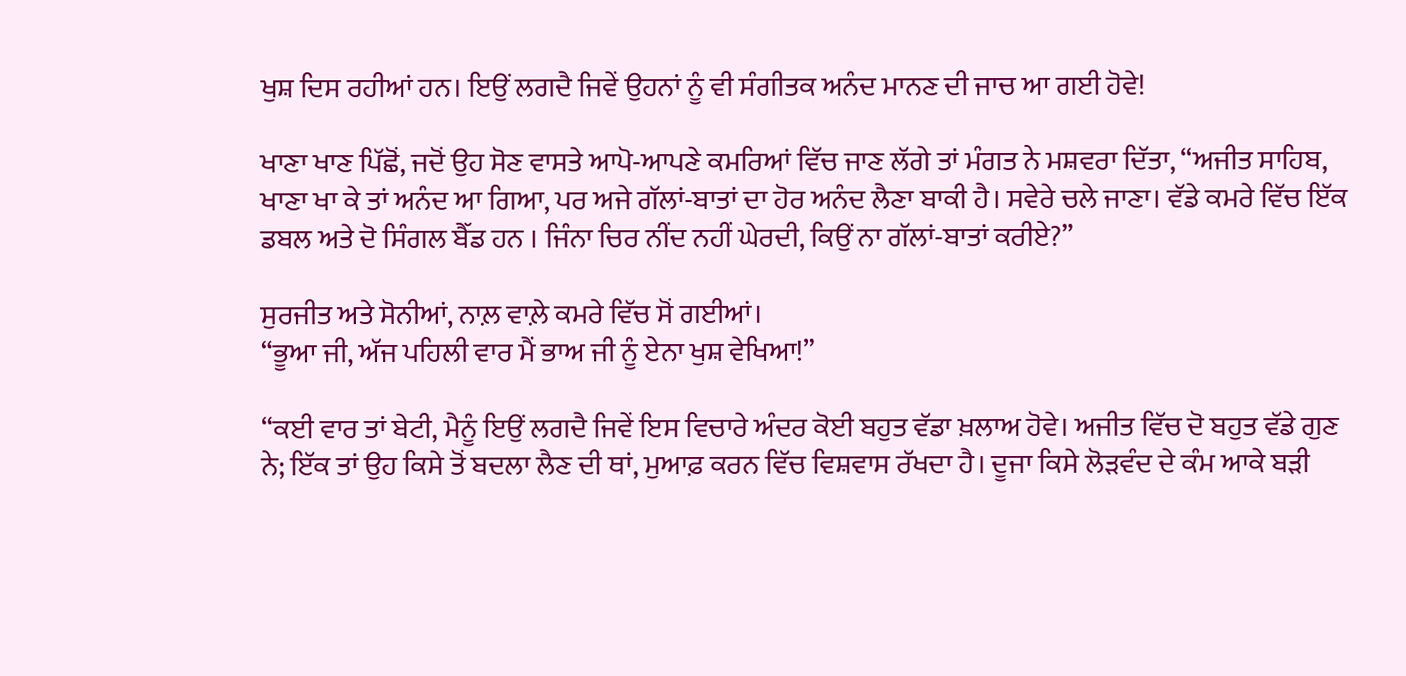ਖੁਸ਼ ਦਿਸ ਰਹੀਆਂ ਹਨ। ਇਉਂ ਲਗਦੈ ਜਿਵੇਂ ਉਹਨਾਂ ਨੂੰ ਵੀ ਸੰਗੀਤਕ ਅਨੰਦ ਮਾਨਣ ਦੀ ਜਾਚ ਆ ਗਈ ਹੋਵੇ!

ਖਾਣਾ ਖਾਣ ਪਿੱਛੋਂ, ਜਦੋਂ ਉਹ ਸੋਣ ਵਾਸਤੇ ਆਪੋ-ਆਪਣੇ ਕਮਰਿਆਂ ਵਿੱਚ ਜਾਣ ਲੱਗੇ ਤਾਂ ਮੰਗਤ ਨੇ ਮਸ਼ਵਰਾ ਦਿੱਤਾ, “ਅਜੀਤ ਸਾਹਿਬ, ਖਾਣਾ ਖਾ ਕੇ ਤਾਂ ਅਨੰਦ ਆ ਗਿਆ, ਪਰ ਅਜੇ ਗੱਲਾਂ-ਬਾਤਾਂ ਦਾ ਹੋਰ ਅਨੰਦ ਲੈਣਾ ਬਾਕੀ ਹੈ। ਸਵੇਰੇ ਚਲੇ ਜਾਣਾ। ਵੱਡੇ ਕਮਰੇ ਵਿੱਚ ਇੱਕ ਡਬਲ ਅਤੇ ਦੋ ਸਿੰਗਲ ਬੈੱਡ ਹਨ । ਜਿੰਨਾ ਚਿਰ ਨੀਂਦ ਨਹੀਂ ਘੇਰਦੀ, ਕਿਉਂ ਨਾ ਗੱਲਾਂ-ਬਾਤਾਂ ਕਰੀਏ?”

ਸੁਰਜੀਤ ਅਤੇ ਸੋਨੀਆਂ, ਨਾਲ਼ ਵਾਲ਼ੇ ਕਮਰੇ ਵਿੱਚ ਸੋਂ ਗਈਆਂ।
“ਭੂਆ ਜੀ, ਅੱਜ ਪਹਿਲੀ ਵਾਰ ਮੈਂ ਭਾਅ ਜੀ ਨੂੰ ਏਨਾ ਖੁਸ਼ ਵੇਖਿਆ!”

“ਕਈ ਵਾਰ ਤਾਂ ਬੇਟੀ, ਮੈਨੂੰ ਇਉਂ ਲਗਦੈ ਜਿਵੇਂ ਇਸ ਵਿਚਾਰੇ ਅੰਦਰ ਕੋਈ ਬਹੁਤ ਵੱਡਾ ਖ਼ਲਾਅ ਹੋਵੇ। ਅਜੀਤ ਵਿੱਚ ਦੋ ਬਹੁਤ ਵੱਡੇ ਗੁਣ ਨੇ; ਇੱਕ ਤਾਂ ਉਹ ਕਿਸੇ ਤੋਂ ਬਦਲਾ ਲੈਣ ਦੀ ਥਾਂ, ਮੁਆਫ਼ ਕਰਨ ਵਿੱਚ ਵਿਸ਼ਵਾਸ ਰੱਖਦਾ ਹੈ। ਦੂਜਾ ਕਿਸੇ ਲੋੜਵੰਦ ਦੇ ਕੰਮ ਆਕੇ ਬੜੀ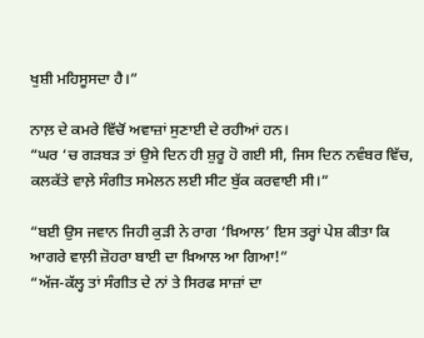ਖੁਸ਼ੀ ਮਹਿਸੂਸਦਾ ਹੈ।”

ਨਾਲ਼ ਦੇ ਕਮਰੇ ਵਿੱਚੋਂ ਅਵਾਜ਼ਾਂ ਸੁਣਾਈ ਦੇ ਰਹੀਆਂ ਹਨ।
“ਘਰ ‘ਚ ਗੜਬੜ ਤਾਂ ਉਸੇ ਦਿਨ ਹੀ ਸ਼ੁਰੂ ਹੋ ਗਈ ਸੀ, ਜਿਸ ਦਿਨ ਨਵੰਬਰ ਵਿੱਚ, ਕਲਕੱਤੇ ਵਾਲ਼ੇ ਸੰਗੀਤ ਸਮੇਲਨ ਲਈ ਸੀਟ ਬੁੱਕ ਕਰਵਾਈ ਸੀ।”

“ਬਈ ਉਸ ਜਵਾਨ ਜਿਹੀ ਕੁੜੀ ਨੇ ਰਾਗ ‘ਖ਼ਿਆਲ’ ਇਸ ਤਰ੍ਹਾਂ ਪੇਸ਼ ਕੀਤਾ ਕਿ ਆਗਰੇ ਵਾਲ਼ੀ ਜ਼ੋਹਰਾ ਬਾਈ ਦਾ ਖ਼ਿਆਲ ਆ ਗਿਆ!”
“ਅੱਜ-ਕੱਲ੍ਹ ਤਾਂ ਸੰਗੀਤ ਦੇ ਨਾਂ ਤੇ ਸਿਰਫ ਸਾਜ਼ਾਂ ਦਾ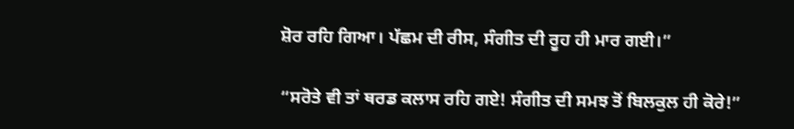ਸ਼ੋਰ ਰਹਿ ਗਿਆ। ਪੱਛਮ ਦੀ ਰੀਸ, ਸੰਗੀਤ ਦੀ ਰੂਹ ਹੀ ਮਾਰ ਗਈ।”

“ਸਰੋਤੇ ਵੀ ਤਾਂ ਥਰਡ ਕਲਾਸ ਰਹਿ ਗਏ! ਸੰਗੀਤ ਦੀ ਸਮਝ ਤੋਂ ਬਿਲਕੁਲ ਹੀ ਕੋਰੇ!”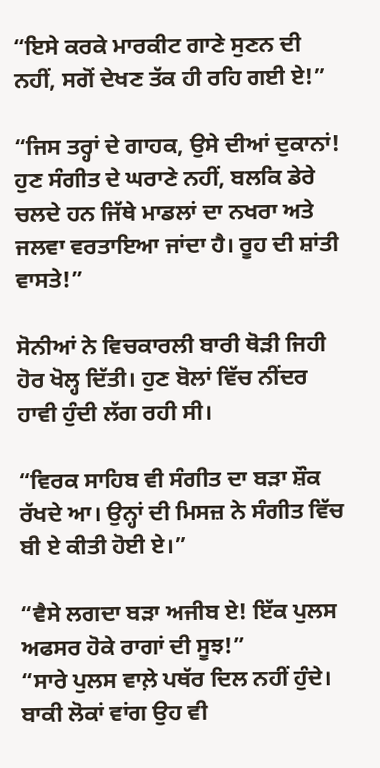“ਇਸੇ ਕਰਕੇ ਮਾਰਕੀਟ ਗਾਣੇ ਸੁਣਨ ਦੀ ਨਹੀਂ, ਸਗੋਂ ਦੇਖਣ ਤੱਕ ਹੀ ਰਹਿ ਗਈ ਏ!”

“ਜਿਸ ਤਰ੍ਹਾਂ ਦੇ ਗਾਹਕ, ਉਸੇ ਦੀਆਂ ਦੁਕਾਨਾਂ! ਹੁਣ ਸੰਗੀਤ ਦੇ ਘਰਾਣੇ ਨਹੀਂ, ਬਲਕਿ ਡੇਰੇ ਚਲਦੇ ਹਨ ਜਿੱਥੇ ਮਾਡਲਾਂ ਦਾ ਨਖਰਾ ਅਤੇ ਜਲਵਾ ਵਰਤਾਇਆ ਜਾਂਦਾ ਹੈ। ਰੂਹ ਦੀ ਸ਼ਾਂਤੀ ਵਾਸਤੇ!”

ਸੋਨੀਆਂ ਨੇ ਵਿਚਕਾਰਲੀ ਬਾਰੀ ਥੋੜੀ ਜਿਹੀ ਹੋਰ ਖੋਲ੍ਹ ਦਿੱਤੀ। ਹੁਣ ਬੋਲਾਂ ਵਿੱਚ ਨੀਂਦਰ ਹਾਵੀ ਹੁੰਦੀ ਲੱਗ ਰਹੀ ਸੀ।

“ਵਿਰਕ ਸਾਹਿਬ ਵੀ ਸੰਗੀਤ ਦਾ ਬੜਾ ਸ਼ੌਕ ਰੱਖਦੇ ਆ। ਉਨ੍ਹਾਂ ਦੀ ਮਿਸਜ਼ ਨੇ ਸੰਗੀਤ ਵਿੱਚ ਬੀ ਏ ਕੀਤੀ ਹੋਈ ਏ।”

“ਵੈਸੇ ਲਗਦਾ ਬੜਾ ਅਜੀਬ ਏ! ਇੱਕ ਪੁਲਸ ਅਫਸਰ ਹੋਕੇ ਰਾਗਾਂ ਦੀ ਸੂਝ!”
“ਸਾਰੇ ਪੁਲਸ ਵਾਲ਼ੇ ਪਥੱਰ ਦਿਲ ਨਹੀਂ ਹੁੰਦੇ। ਬਾਕੀ ਲੋਕਾਂ ਵਾਂਗ ਉਹ ਵੀ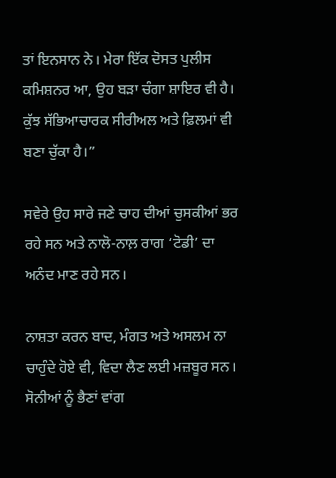ਤਾਂ ਇਨਸਾਨ ਨੇ। ਮੇਰਾ ਇੱਕ ਦੋਸਤ ਪੁਲੀਸ ਕਮਿਸ਼ਨਰ ਆ, ਉਹ ਬੜਾ ਚੰਗਾ ਸ਼ਾਇਰ ਵੀ ਹੈ। ਕੁੱਝ ਸੱਭਿਆਚਾਰਕ ਸੀਰੀਅਲ ਅਤੇ ਫ਼ਿਲਮਾਂ ਵੀ ਬਣਾ ਚੁੱਕਾ ਹੈ।”

ਸਵੇਰੇ ਉਹ ਸਾਰੇ ਜਣੇ ਚਾਹ ਦੀਆਂ ਚੁਸਕੀਆਂ ਭਰ ਰਹੇ ਸਨ ਅਤੇ ਨਾਲੋ-ਨਾਲ਼ ਰਾਗ ‘ਟੋਡੀ’ ਦਾ ਅਨੰਦ ਮਾਣ ਰਹੇ ਸਨ।

ਨਾਸ਼ਤਾ ਕਰਨ ਬਾਦ, ਮੰਗਤ ਅਤੇ ਅਸਲਮ ਨਾ ਚਾਹੁੰਦੇ ਹੋਏ ਵੀ, ਵਿਦਾ ਲੈਣ ਲਈ ਮਜ਼ਬੂਰ ਸਨ। ਸੋਨੀਆਂ ਨੂੰ ਭੈਣਾਂ ਵਾਂਗ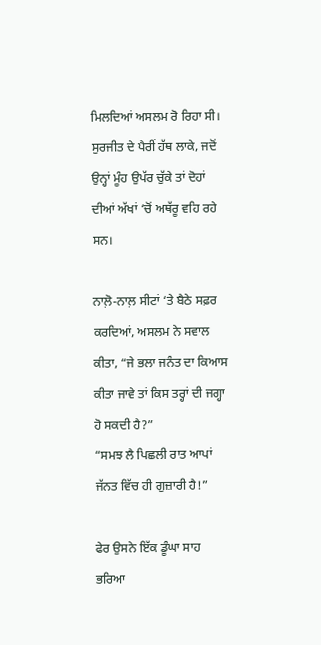ਮਿਲਦਿਆਂ ਅਸਲਮ ਰੋ ਰਿਹਾ ਸੀ। ਸੁਰਜੀਤ ਦੇ ਪੈਰੀਂ ਹੱਥ ਲਾਕੇ, ਜਦੋਂ ਉਨ੍ਹਾਂ ਮੂੰਹ ਉਪੱਰ ਚੁੱਕੇ ਤਾਂ ਦੋਹਾਂ ਦੀਆਂ ਅੱਖਾਂ ‘ਚੋਂ ਅਥੱਰੂ ਵਹਿ ਰਹੇ ਸਨ।

ਨਾਲ਼ੋ-ਨਾਲ਼ ਸੀਟਾਂ ‘ਤੇ ਬੈਠੇ ਸਫ਼ਰ ਕਰਦਿਆਂ, ਅਸਲਮ ਨੇ ਸਵਾਲ ਕੀਤਾ, “ਜੇ ਭਲਾ ਜਨੰਤ ਦਾ ਕਿਆਸ ਕੀਤਾ ਜਾਵੇ ਤਾਂ ਕਿਸ ਤਰ੍ਹਾਂ ਦੀ ਜਗ੍ਹਾ ਹੋ ਸਕਦੀ ਹੈ?”
“ਸਮਝ ਲੈ ਪਿਛਲੀ ਰਾਤ ਆਪਾਂ ਜੱਨਤ ਵਿੱਚ ਹੀ ਗੁਜ਼ਾਰੀ ਹੈ!”

ਫੇਰ ਉਸਨੇ ਇੱਕ ਡੂੰਘਾ ਸਾਹ ਭਰਿਆ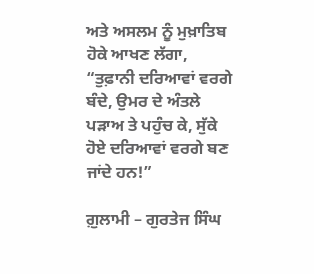ਅਤੇ ਅਸਲਮ ਨੂੰ ਮੁਖ਼ਾਤਿਬ ਹੋਕੇ ਆਖਣ ਲੱਗਾ, “ਤੁਫ਼ਾਨੀ ਦਰਿਆਵਾਂ ਵਰਗੇ ਬੰਦੇ, ਉਮਰ ਦੇ ਅੰਤਲੇ ਪੜਾਅ ਤੇ ਪਹੁੰਚ ਕੇ, ਸੁੱਕੇ ਹੋਏ ਦਰਿਆਵਾਂ ਵਰਗੇ ਬਣ ਜਾਂਦੇ ਹਨ!”

ਗ਼ੁਲਾਮੀ – ਗੁਰਤੇਜ ਸਿੰਘ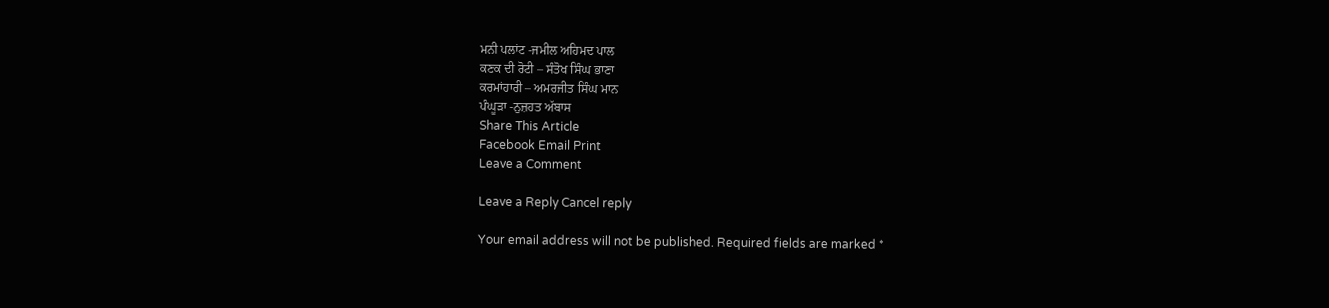ਮਨੀ ਪਲਾਂਟ -ਜਮੀਲ ਅਹਿਮਦ ਪਾਲ
ਕਣਕ ਦੀ ਰੋਟੀ – ਸੰਤੋਖ ਸਿੰਘ ਭਾਣਾ
ਕਰਮਾਂਹਾਰੀ – ਅਮਰਜੀਤ ਸਿੰਘ ਮਾਨ
ਪੰਘੂੜਾ -ਨੁਜ਼ਹਤ ਅੱਬਾਸ
Share This Article
Facebook Email Print
Leave a Comment

Leave a Reply Cancel reply

Your email address will not be published. Required fields are marked *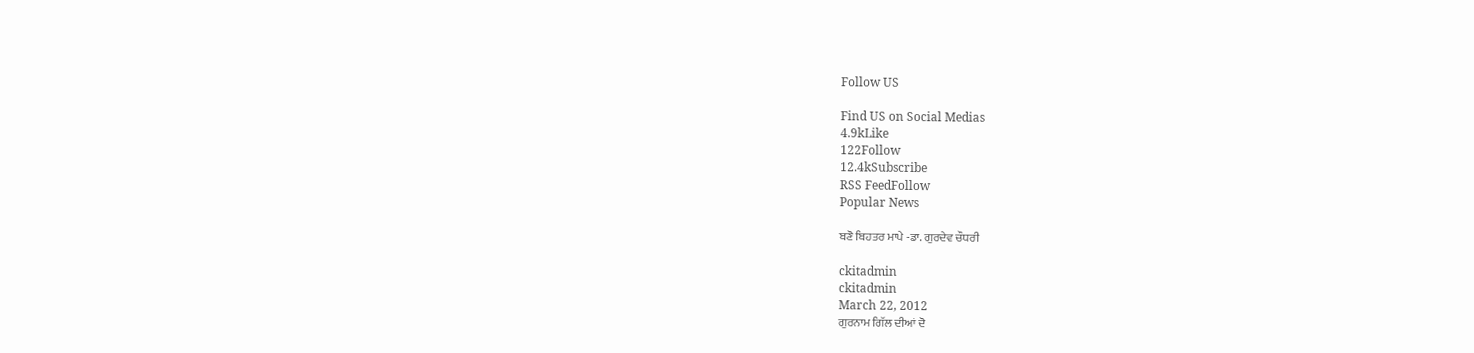Follow US

Find US on Social Medias
4.9kLike
122Follow
12.4kSubscribe
RSS FeedFollow
Popular News

ਬਣੋ ਬਿਹਤਰ ਮਾਪੇ -ਡਾ. ਗੁਰਦੇਵ ਚੌਧਰੀ

ckitadmin
ckitadmin
March 22, 2012
ਗੁਰਨਾਮ ਗਿੱਲ ਦੀਆਂ ਦੋ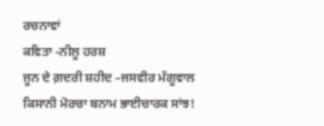ਰਚਨਾਵਾਂ
ਕਵਿਤਾ -ਨੀਲੂ ਹਰਸ਼
ਜੂਨ ਦੇ ਗ਼ਦਰੀ ਸ਼ਹੀਦ –ਜਸਵੀਰ ਮੰਗੂਵਾਲ
ਕਿਸਾਨੀ ਮੋਰਚਾ ਬਨਾਮ ਭਾਈਚਾਰਕ ਸਾਂਝ!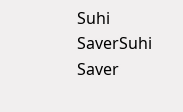Suhi SaverSuhi Saver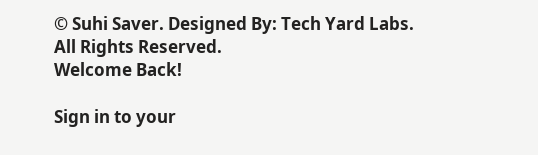© Suhi Saver. Designed By: Tech Yard Labs. All Rights Reserved.
Welcome Back!

Sign in to your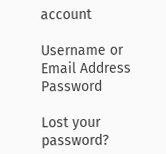account

Username or Email Address
Password

Lost your password?